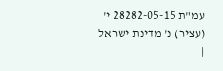עמ"ת 28282-05-15 י' (עציר) נ' מדינת ישראל
|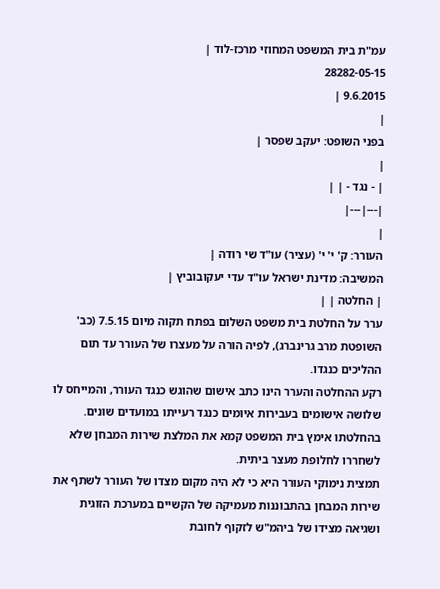עמ"ת בית המשפט המחוזי מרכז-לוד |
28282-05-15
9.6.2015 |
|
בפני השופט: יעקב שפסר |
|
| - נגד - | |
|---|---|
|
העורר: ק' י' י' (עציר) עו"ד שי רודה |
המשיבה: מדינת ישראל עו"ד עדי יעקובוביץ |
| החלטה | |
ערר על החלטת בית משפט השלום בפתח תקוה מיום 7.5.15 (כב' השופטת מרב גרינברג), לפיה הורה על מעצרו של העורר עד תום ההליכים כנגדו.
רקע ההחלטה והערר הינו כתב אישום שהוגש כנגד העורר, והמייחס לו שלושה אישומים בעבירות איומים כנגד רעייתו במועדים שונים. בהחלטתו אימץ בית המשפט קמא את המלצת שירות המבחן שלא לשחררו לחלופת מעצר ביתית.
תמצית נימוקי העורר היא כי לא היה מקום מצדו של העורר לשתף את שירות המבחן בהתבוננות מעמיקה של הקשיים במערכת הזוגית ושגיאה מצידו של ביהמ"ש לזקוף לחובת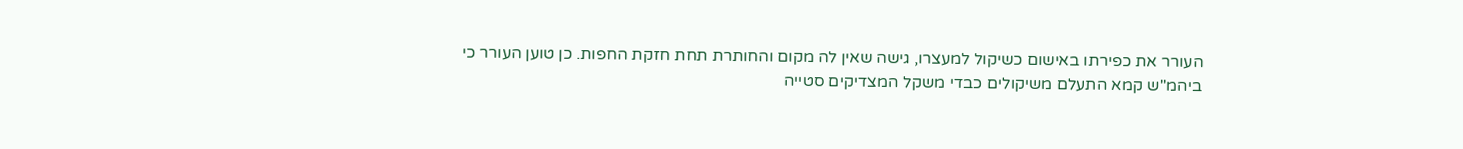העורר את כפירתו באישום כשיקול למעצרו, גישה שאין לה מקום והחותרת תחת חזקת החפות. כן טוען העורר כי ביהמ"ש קמא התעלם משיקולים כבדי משקל המצדיקים סטייה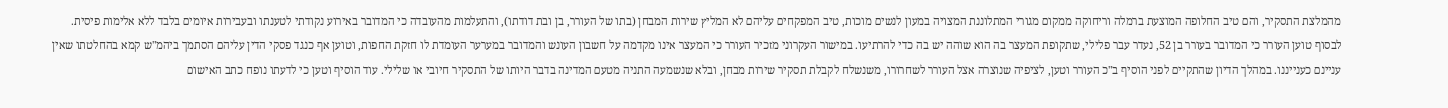מהמלצת התסקיר, והם טיב החלופה המוצעת ברמלה וריחוקה ממקום מגורי המתלוננת המצויה במעון לנשים מוכות, טיב המפקחים עליהם לא המליץ שירות המבחן (בתו של העורר, בן ובת דודתו), והתעלמות מהעובדה כי המדובר באירוע נקודתי לטענתו ובעבירות איומים בלבד ללא אלימות פיסית. לבסוף טוען העורר כי המדובר בעורר בן 52, נעדר עבר פלילי, שתקופת המעצר בה הוא שוהה יש בה כדי להרתיעו. במישור העקרוני מזכיר העורר כי המעצר אינו מקדמה על חשבון העונש והמדובר במערער העומדת לו חזקת החפות, וטוען אף כנגד פסקי הדין עליהם הסתמך ביהמ"ש קמא בהחלטתו שאין עניינם כענייננו. במהלך הדיון שהתקיים לפני הוסיף ב"כ העורר וטען, לציפיה שנוצרה אצל העורר לשחרורו, משנשלח לקבלת תסקיר שירות מבחן, ובלא שנשמעה התניה מטעם המדינה בדבר היותו של התסקיר חיובי או שלילי. עוד הוסיף וטען כי לדעתו נופח כתב האישום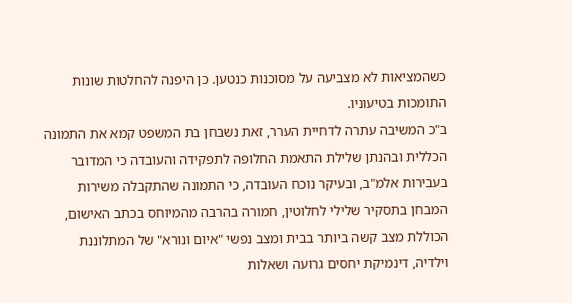כשהמציאות לא מצביעה על מסוכנות כנטען. כן היפנה להחלטות שונות התומכות בטיעוניו.
ב"כ המשיבה עתרה לדחיית הערר, זאת נשבחן בת המשפט קמא את התמונה הכללית ובהנתן שלילת התאמת החלופה לתפקידה והעובדה כי המדובר בעבירות אלמ"ב, ובעיקר נוכח העובדה, כי התמונה שהתקבלה משירות המבחן בתסקיר שלילי לחלוטין, חמורה בהרבה מהמיוחס בכתב האישום, הכוללת מצב קשה ביותר בבית ומצב נפשי "איום ונורא" של המתלוננת וילדיה, דינמיקת יחסים גרועה ושאלות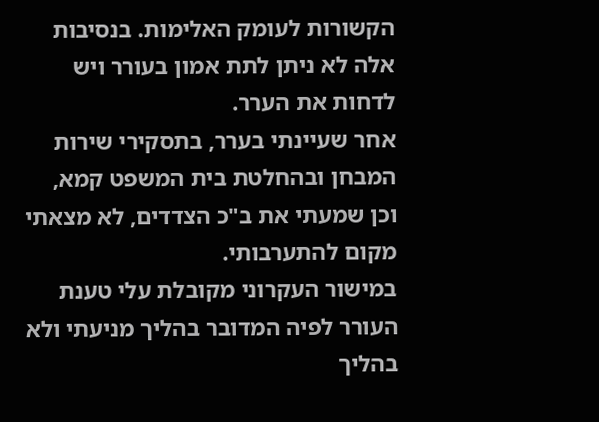הקשורות לעומק האלימות. בנסיבות אלה לא ניתן לתת אמון בעורר ויש לדחות את הערר.
אחר שעיינתי בערר, בתסקירי שירות המבחן ובהחלטת בית המשפט קמא, וכן שמעתי את ב"כ הצדדים, לא מצאתי מקום להתערבותי.
במישור העקרוני מקובלת עלי טענת העורר לפיה המדובר בהליך מניעתי ולא בהליך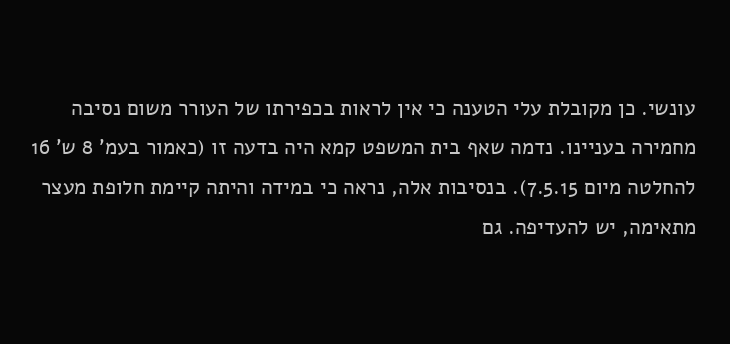עונשי. כן מקובלת עלי הטענה כי אין לראות בכפירתו של העורר משום נסיבה מחמירה בעניינו. נדמה שאף בית המשפט קמא היה בדעה זו (כאמור בעמ' 8 ש' 16 להחלטה מיום 7.5.15). בנסיבות אלה, נראה כי במידה והיתה קיימת חלופת מעצר מתאימה, יש להעדיפה. גם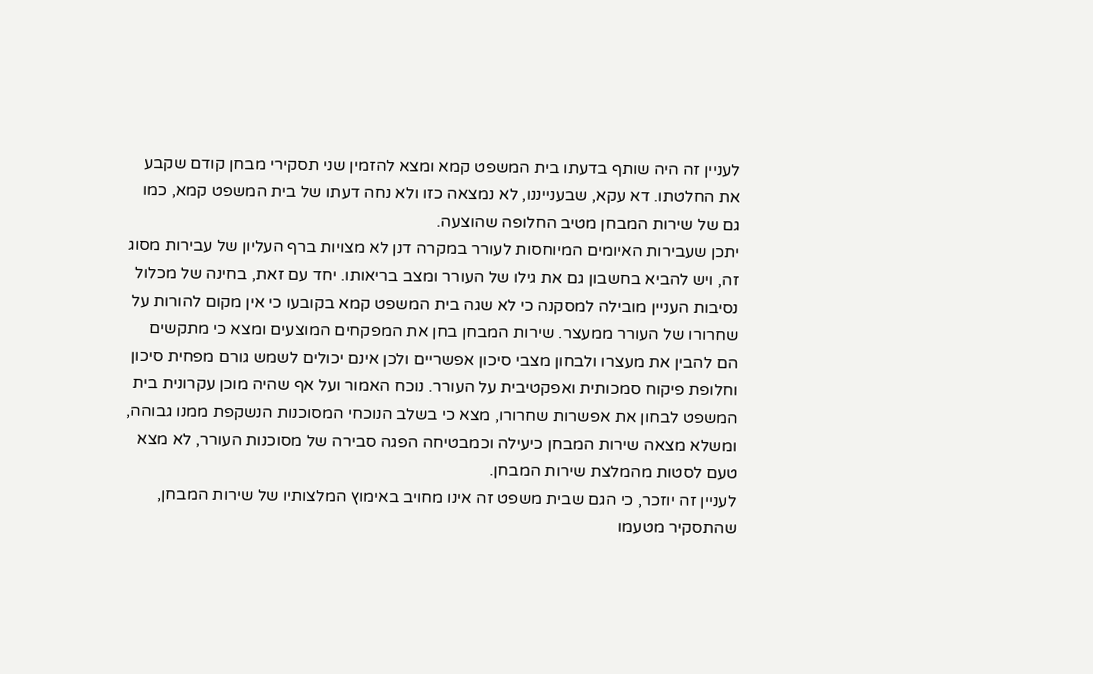לעניין זה היה שותף בדעתו בית המשפט קמא ומצא להזמין שני תסקירי מבחן קודם שקבע את החלטתו. דא עקא, שבענייננו, לא נמצאה כזו ולא נחה דעתו של בית המשפט קמא, כמו גם של שירות המבחן מטיב החלופה שהוצעה.
יתכן שעבירות האיומים המיוחסות לעורר במקרה דנן לא מצויות ברף העליון של עבירות מסוג זה, ויש להביא בחשבון גם את גילו של העורר ומצב בריאותו. יחד עם זאת, בחינה של מכלול נסיבות העניין מובילה למסקנה כי לא שגה בית המשפט קמא בקובעו כי אין מקום להורות על שחרורו של העורר ממעצר. שירות המבחן בחן את המפקחים המוצעים ומצא כי מתקשים הם להבין את מעצרו ולבחון מצבי סיכון אפשריים ולכן אינם יכולים לשמש גורם מפחית סיכון וחלופת פיקוח סמכותית ואפקטיבית על העורר. נוכח האמור ועל אף שהיה מוכן עקרונית בית המשפט לבחון את אפשרות שחרורו, מצא כי בשלב הנוכחי המסוכנות הנשקפת ממנו גבוהה, ומשלא מצאה שירות המבחן כיעילה וכמבטיחה הפגה סבירה של מסוכנות העורר, לא מצא טעם לסטות מהמלצת שירות המבחן.
לעניין זה יוזכר, כי הגם שבית משפט זה אינו מחויב באימוץ המלצותיו של שירות המבחן, שהתסקיר מטעמו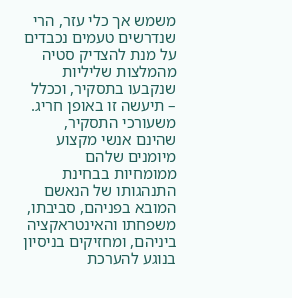משמש אך כלי עזר, הרי שנדרשים טעמים נכבדים על מנת להצדיק סטיה מהמלצות שליליות שנקבעו בתסקיר, וככלל – תיעשה זו באופן חריג. משעורכי התסקיר, שהינם אנשי מקצוע מיומנים שלהם ממומחיות בבחינת התנהגותו של הנאשם המובא בפניהם, סביבתו, משפחתו והאינטראקציה ביניהם, ומחזיקים בניסיון בנוגע להערכת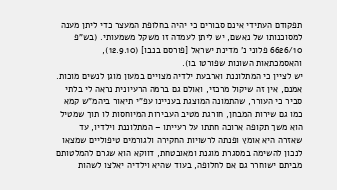תפקודם העתידי אינם סבורים כי יהיה בחלופת המעצר כדי ליתן מענה למסוכנותו של נאשם, יש ליתן לעמדה זו משקל משמעותי. (בש"פ 6626/10 פלוני נ' מדינת ישראל [פורסם בנבו] (12.9.10), והאסמכתאות השונות שפורטו בו).
יש לציין כי המתלוננת וארבעת ילדיה מצויים במעון מוגן לנשים מוכות. אמנם, אין זה שיקול מרכזי, ואולם גם ברמה הרעיונית נראה לי בלתי סביר כי העורר, שהתמונה המוצגת בעניינו עפ"י תיאור ביהמ"ש קמא כמו גם שירות המבחן, חורגת מטיב העבירות המיוחסות לו תוך שמטיל הוא משך תקופה ארוכה חתתו על רעייתו – המתלוננת וילדיו, עד שאזרה היא אומץ ופנתה לרשויות החקירה ולגורמים טיפוליים שמצאו לנכון להשימה במסגרת מוגנת ומאובטחת, דווקא הוא שגרם להמלטותם מביתם ישוחרר גם אם לחלופה, בעוד שהיא וילדיה יאלצו לשהות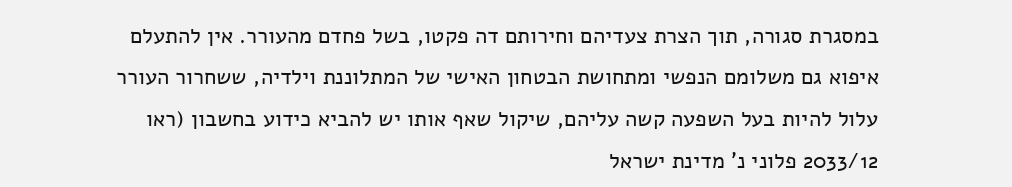במסגרת סגורה, תוך הצרת צעדיהם וחירותם דה פקטו, בשל פחדם מהעורר. אין להתעלם איפוא גם משלומם הנפשי ומתחושת הבטחון האישי של המתלוננת וילדיה, ששחרור העורר עלול להיות בעל השפעה קשה עליהם, שיקול שאף אותו יש להביא כידוע בחשבון (ראו 2033/12 פלוני נ' מדינת ישראל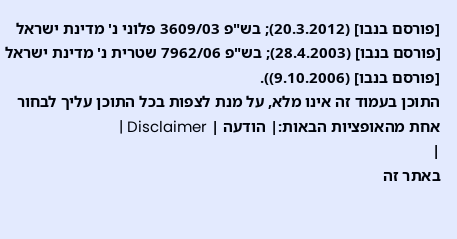[פורסם בנבו] (20.3.2012); בש"פ 3609/03 פלוני נ' מדינת ישראל [פורסם בנבו] (28.4.2003); בש"פ 7962/06 שטרית נ' מדינת ישראל [פורסם בנבו] (9.10.2006)).
התוכן בעמוד זה אינו מלא, על מנת לצפות בכל התוכן עליך לבחור אחת מהאופציות הבאות:| הודעה | Disclaimer |
|
באתר זה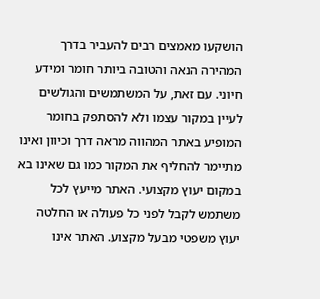הושקעו מאמצים רבים להעביר בדרך המהירה הנאה והטובה ביותר חומר ומידע חיוני. עם זאת, על המשתמשים והגולשים לעיין במקור עצמו ולא להסתפק בחומר המופיע באתר המהווה מראה דרך וכיוון ואינו מתיימר להחליף את המקור כמו גם שאינו בא במקום יעוץ מקצועי. האתר מייעץ לכל משתמש לקבל לפני כל פעולה או החלטה יעוץ משפטי מבעל מקצוע. האתר אינו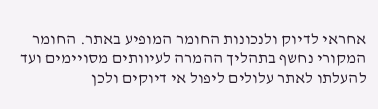אחראי לדיוק ולנכונות החומר המופיע באתר. החומר המקורי נחשף בתהליך ההמרה לעיוותים מסויימים ועד להעלתו לאתר עלולים ליפול אי דיוקים ולכן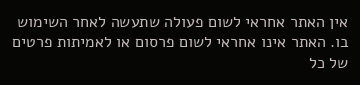אין האתר אחראי לשום פעולה שתעשה לאחר השימוש בו. האתר אינו אחראי לשום פרסום או לאמיתות פרטים של כל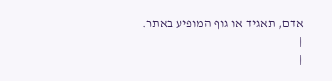אדם, תאגיד או גוף המופיע באתר. |
|